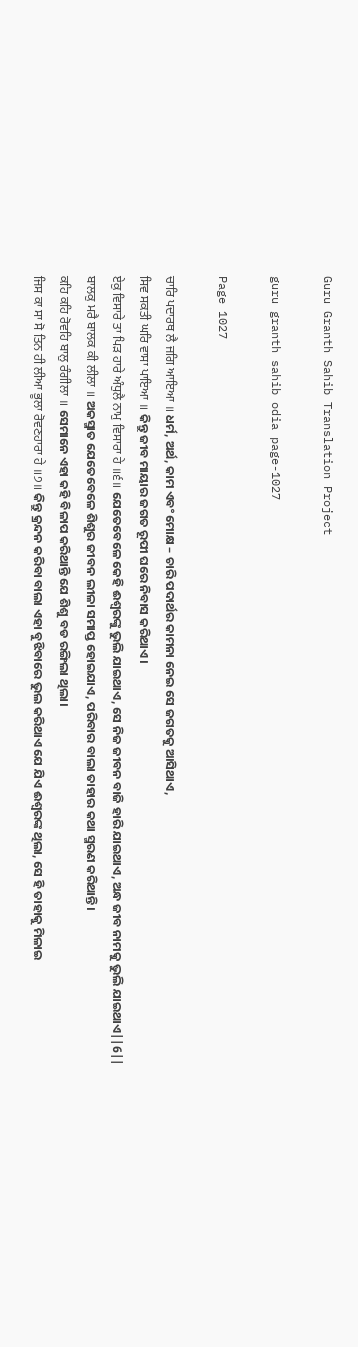Guru Granth Sahib Translation Project

guru granth sahib odia page-1027

Page 1027

ਚਾਰਿ ਪਦਾਰਥ ਲੈ ਜਗਿ ਆਇਆ ॥ ଧର୍ମ, ଅର୍ଥ, କାମ ଏବଂ ମୋକ୍ଷ – ଚାରି ପଦାର୍ଥର କାମନା ନେଇ ସେ ଜଗତକୁ ଆସିଥାଏ,
ਸਿਵ ਸਕਤੀ ਘਰਿ ਵਾਸਾ ਪਾਇਆ ॥ କିନ୍ତୁ ଜୀବ ମାୟାର ଜଗତ ରୂପୀ ଘରେ ନିବାସ କରିଥାଏ।
ਏਕੁ ਵਿਸਾਰੇ ਤਾ ਪਿੜ ਹਾਰੇ ਅੰਧੁਲੈ ਨਾਮੁ ਵਿਸਾਰਾ ਹੇ ॥੬॥ ଯେତେବେଳେ କେହି ଈଶ୍ଵରଙ୍କୁ ଭୁଲି ଯାଇଥାଏ, ସେ ନିଜ ଜୀବନ ବାଜି ହାରି ଯାଇଥାଏ, ଅନ୍ଧ ଜୀବ ନାମକୁ ଭୁଲି ଯାଇଥାଏ||6||
ਬਾਲਕੁ ਮਰੈ ਬਾਲਕ ਕੀ ਲੀਲਾ ॥ ଅକସ୍ମାତ ଯେତେବେଳେ ଶିଶୁର ଜୀବନ ଲୀଳା ସମାପ୍ତ ହୋଇଯାଏ, ପରିବାର ବାଲା ତାହାର କଥା ସ୍ମରଣ କରିଥାନ୍ତି।
ਕਹਿ ਕਹਿ ਰੋਵਹਿ ਬਾਲੁ ਰੰਗੀਲਾ ॥ ସେମାନେ ଏହା କହି ବିଳାପ କରିଥାନ୍ତି ଯେ ଶିଶୁ ବଡ ରଙ୍ଗିଲା ଥିଲା।
ਜਿਸ ਕਾ ਸਾ ਸੋ ਤਿਨ ਹੀ ਲੀਆ ਭੂਲਾ ਰੋਵਣਹਾਰਾ ਹੇ ॥੭॥ କିନ୍ତୁ କ୍ରନ୍ଦନ କରିବା ବାଲା ଏହା ବୁଝିବାରେ ଭୁଲ କରିଥାଏ ଯେ ଯିଏ ଈଶ୍ଵରଙ୍କ ଥିଲା, ସେ ହି ତାହାକୁ ମିଳାଇ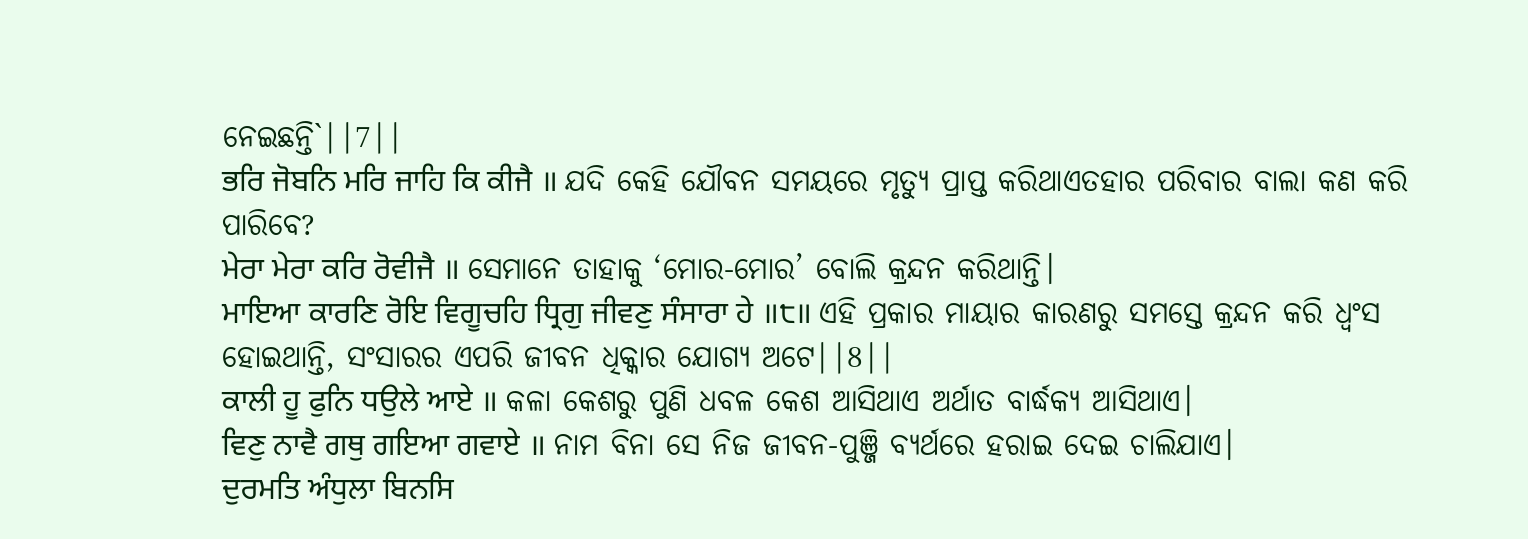ନେଇଛନ୍ତି`||7||
ਭਰਿ ਜੋਬਨਿ ਮਰਿ ਜਾਹਿ ਕਿ ਕੀਜੈ ॥ ଯଦି କେହି ଯୌବନ ସମୟରେ ମୃତ୍ୟୁ ପ୍ରାପ୍ତ କରିଥାଏତହାର ପରିବାର ବାଲା କଣ କରି ପାରିବେ?
ਮੇਰਾ ਮੇਰਾ ਕਰਿ ਰੋਵੀਜੈ ॥ ସେମାନେ ତାହାକୁ ‘ମୋର-ମୋର’ ବୋଲି କ୍ରନ୍ଦନ କରିଥାନ୍ତି।
ਮਾਇਆ ਕਾਰਣਿ ਰੋਇ ਵਿਗੂਚਹਿ ਧ੍ਰਿਗੁ ਜੀਵਣੁ ਸੰਸਾਰਾ ਹੇ ॥੮॥ ଏହି ପ୍ରକାର ମାୟାର କାରଣରୁ ସମସ୍ତେ କ୍ରନ୍ଦନ କରି ଧ୍ଵଂସ ହୋଇଥାନ୍ତି, ସଂସାରର ଏପରି ଜୀବନ ଧିକ୍କାର ଯୋଗ୍ୟ ଅଟେ||8||
ਕਾਲੀ ਹੂ ਫੁਨਿ ਧਉਲੇ ਆਏ ॥ କଳା କେଶରୁ ପୁଣି ଧବଳ କେଶ ଆସିଥାଏ ଅର୍ଥାତ ବାର୍ଦ୍ଧକ୍ୟ ଆସିଥାଏ।
ਵਿਣੁ ਨਾਵੈ ਗਥੁ ਗਇਆ ਗਵਾਏ ॥ ନାମ ବିନା ସେ ନିଜ ଜୀବନ-ପୁଞ୍ଜି ବ୍ୟର୍ଥରେ ହରାଇ ଦେଇ ଚାଲିଯାଏ।
ਦੁਰਮਤਿ ਅੰਧੁਲਾ ਬਿਨਸਿ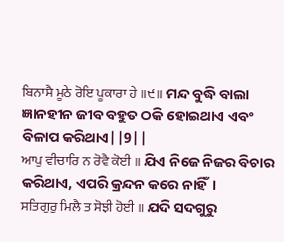ਬਿਨਾਸੈ ਮੂਠੇ ਰੋਇ ਪੂਕਾਰਾ ਹੇ ॥੯॥ ମନ୍ଦ ବୁଦ୍ଧି ବାଲା ଜ୍ଞାନହୀନ ଜୀବ ବହୁତ ଠକି ହୋଇଥାଏ ଏବଂ ବିଳାପ କରିଥାଏ||9||
ਆਪੁ ਵੀਚਾਰਿ ਨ ਰੋਵੈ ਕੋਈ ॥ ଯିଏ ନିଜେ ନିଜର ବିଚାର କରିଥାଏ, ଏପରି କ୍ରନ୍ଦନ କରେ ନାହିଁ।
ਸਤਿਗੁਰੁ ਮਿਲੈ ਤ ਸੋਝੀ ਹੋਈ ॥ ଯଦି ସଦଗୁରୁ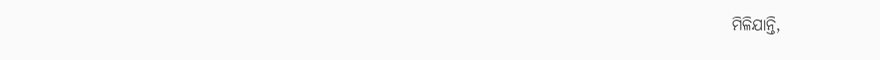ମିଳିଯାନ୍ତି,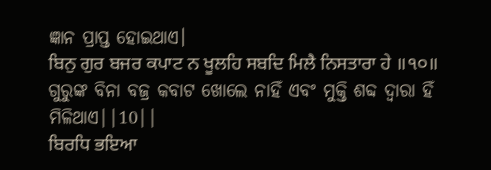ଜ୍ଞାନ ପ୍ରାପ୍ତ ହୋଇଥାଏ।
ਬਿਨੁ ਗੁਰ ਬਜਰ ਕਪਾਟ ਨ ਖੂਲਹਿ ਸਬਦਿ ਮਿਲੈ ਨਿਸਤਾਰਾ ਹੇ ॥੧੦॥ ଗୁରୁଙ୍କ ବିନା ବଜ୍ର କବାଟ ଖୋଲେ ନାହିଁ ଏବଂ ମୁକ୍ତି ଶବ୍ଦ ଦ୍ଵାରା ହିଁ ମିଳିଥାଏ||10||
ਬਿਰਧਿ ਭਇਆ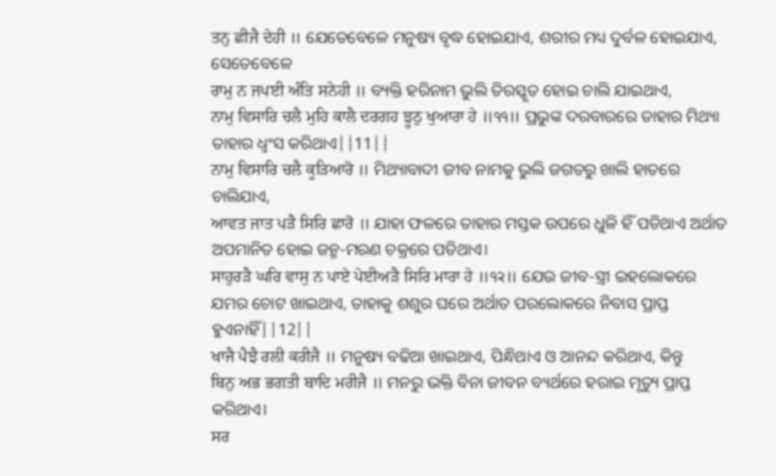ਤਨੁ ਛੀਜੈ ਦੇਹੀ ॥ ଯେତେବେଳେ ମନୁଷ୍ୟ ବୃଦ୍ଧ ହୋଇଯାଏ, ଶରୀର ମଧ୍ୟ ଦୁର୍ବଳ ହୋଇଯାଏ, ସେତେବେଳେ
ਰਾਮੁ ਨ ਜਪਈ ਅੰਤਿ ਸਨੇਹੀ ॥ ବ୍ୟକ୍ତି ହରିନାମ ଭୁଲି ତିରସ୍କୃତ ହୋଇ ଚାଲି ଯାଇଥାଏ,
ਨਾਮੁ ਵਿਸਾਰਿ ਚਲੈ ਮੁਹਿ ਕਾਲੈ ਦਰਗਹ ਝੂਠੁ ਖੁਆਰਾ ਹੇ ॥੧੧॥ ପ୍ରଭୁଙ୍କ ଦରବାରରେ ତାହାର ମିଥ୍ୟା ତାହାର ଧ୍ଵଂସ କରିଥାଏ||11||
ਨਾਮੁ ਵਿਸਾਰਿ ਚਲੈ ਕੂੜਿਆਰੋ ॥ ମିଥ୍ୟାବାଦୀ ଜୀବ ନାମକୁ ଭୁଲି ଜଗତରୁ ଖାଲି ହାତରେ ଚାଲିଯାଏ,
ਆਵਤ ਜਾਤ ਪੜੈ ਸਿਰਿ ਛਾਰੋ ॥ ଯାହା ଫଳରେ ତାହାର ମସ୍ତକ ଉପରେ ଧୁଳି ହିଁ ପଡିଥାଏ ଅର୍ଥାତ ଅପମାନିତ ହୋଇ ଜନ୍ମ-ମରଣ ଚକ୍ରରେ ପଡିଥାଏ।
ਸਾਹੁਰੜੈ ਘਰਿ ਵਾਸੁ ਨ ਪਾਏ ਪੇਈਅੜੈ ਸਿਰਿ ਮਾਰਾ ਹੇ ॥੧੨॥ ଯେଉ ଜୀବ-ସ୍ତ୍ରୀ ଇହଲୋକରେ ଯମର ଚୋଟ ଖାଇଥାଏ, ତାହାକୁ ଶଶୁର ଘରେ ଅର୍ଥାତ ପରଲୋକରେ ନିବାସ ପ୍ରାପ୍ତ ହୁଏନାହିଁ||12||
ਖਾਜੈ ਪੈਝੈ ਰਲੀ ਕਰੀਜੈ ॥ ମନୁଷ୍ୟ ବଢିଆ ଖାଇଥାଏ, ପିନ୍ଧିଥାଏ ଓ ଆନନ୍ଦ କରିଥାଏ, କିନ୍ତୁ
ਬਿਨੁ ਅਭ ਭਗਤੀ ਬਾਦਿ ਮਰੀਜੈ ॥ ମନରୁ ଭକ୍ତି ବିନା ଜୀବନ ବ୍ୟର୍ଥରେ ହରାଇ ମୃତ୍ୟୁ ପ୍ରାପ୍ତ କରିଥାଏ।
ਸਰ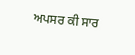ਅਪਸਰ ਕੀ ਸਾਰ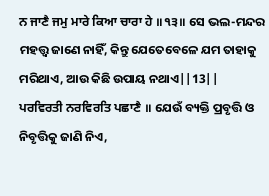ਨ ਜਾਣੈ ਜਮੁ ਮਾਰੇ ਕਿਆ ਚਾਰਾ ਹੇ ॥੧੩॥ ସେ ଭଲ-ମନ୍ଦର ମହତ୍ତ୍ଵ ଜାଣେ ନାହିଁ, କିନ୍ତୁ ଯେତେବେଳେ ଯମ ତାହାକୁ ମରିଥାଏ, ଆଉ କିଛି ଉପାୟ ନଥାଏ||13||
ਪਰਵਿਰਤੀ ਨਰਵਿਰਤਿ ਪਛਾਣੈ ॥ ଯେଉଁ ବ୍ୟକ୍ତି ପ୍ରବୃତ୍ତି ଓ ନିବୃତ୍ତିକୁ ଜାଣି ନିଏ,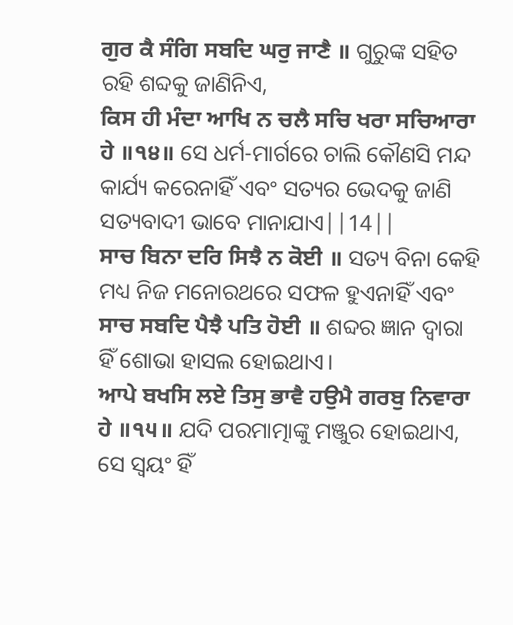ਗੁਰ ਕੈ ਸੰਗਿ ਸਬਦਿ ਘਰੁ ਜਾਣੈ ॥ ଗୁରୁଙ୍କ ସହିତ ରହି ଶବ୍ଦକୁ ଜାଣିନିଏ,
ਕਿਸ ਹੀ ਮੰਦਾ ਆਖਿ ਨ ਚਲੈ ਸਚਿ ਖਰਾ ਸਚਿਆਰਾ ਹੇ ॥੧੪॥ ସେ ଧର୍ମ-ମାର୍ଗରେ ଚାଲି କୌଣସି ମନ୍ଦ କାର୍ଯ୍ୟ କରେନାହିଁ ଏବଂ ସତ୍ୟର ଭେଦକୁ ଜାଣି ସତ୍ୟବାଦୀ ଭାବେ ମାନାଯାଏ||14||
ਸਾਚ ਬਿਨਾ ਦਰਿ ਸਿਝੈ ਨ ਕੋਈ ॥ ସତ୍ୟ ବିନା କେହି ମଧ୍ୟ ନିଜ ମନୋରଥରେ ସଫଳ ହୁଏନାହିଁ ଏବଂ
ਸਾਚ ਸਬਦਿ ਪੈਝੈ ਪਤਿ ਹੋਈ ॥ ଶବ୍ଦର ଜ୍ଞାନ ଦ୍ଵାରା ହିଁ ଶୋଭା ହାସଲ ହୋଇଥାଏ।
ਆਪੇ ਬਖਸਿ ਲਏ ਤਿਸੁ ਭਾਵੈ ਹਉਮੈ ਗਰਬੁ ਨਿਵਾਰਾ ਹੇ ॥੧੫॥ ଯଦି ପରମାତ୍ମାଙ୍କୁ ମଞ୍ଜୁର ହୋଇଥାଏ, ସେ ସ୍ଵୟଂ ହିଁ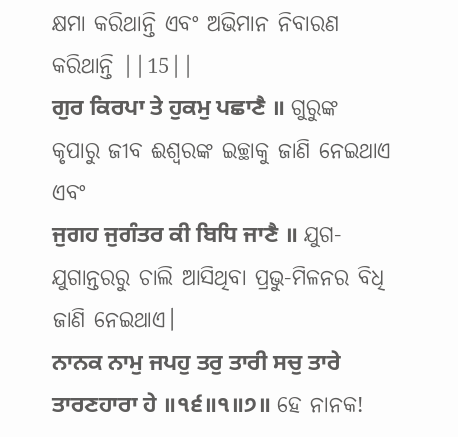କ୍ଷମା କରିଥାନ୍ତି ଏବଂ ଅଭିମାନ ନିବାରଣ କରିଥାନ୍ତି ||15||
ਗੁਰ ਕਿਰਪਾ ਤੇ ਹੁਕਮੁ ਪਛਾਣੈ ॥ ଗୁରୁଙ୍କ କୃପାରୁ ଜୀବ ଈଶ୍ଵରଙ୍କ ଇଚ୍ଛାକୁ ଜାଣି ନେଇଥାଏ ଏବଂ
ਜੁਗਹ ਜੁਗੰਤਰ ਕੀ ਬਿਧਿ ਜਾਣੈ ॥ ଯୁଗ-ଯୁଗାନ୍ତରରୁ ଚାଲି ଆସିଥିବା ପ୍ରଭୁ-ମିଳନର ବିଧି ଜାଣି ନେଇଥାଏ।
ਨਾਨਕ ਨਾਮੁ ਜਪਹੁ ਤਰੁ ਤਾਰੀ ਸਚੁ ਤਾਰੇ ਤਾਰਣਹਾਰਾ ਹੇ ॥੧੬॥੧॥੭॥ ହେ ନାନକ!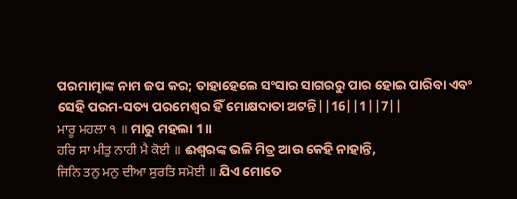ପରମାତ୍ମାଙ୍କ ନାମ ଜପ କର; ତାହାହେଲେ ସଂସାର ସାଗରରୁ ପାର ହୋଇ ପାରିବା ଏବଂ ସେହି ପରମ-ସତ୍ୟ ପରମେଶ୍ଵର ହିଁ ମୋକ୍ଷଦାତା ଅଟନ୍ତି||16||1||7||
ਮਾਰੂ ਮਹਲਾ ੧ ॥ ମାରୁ ମହଲା 1॥
ਹਰਿ ਸਾ ਮੀਤੁ ਨਾਹੀ ਮੈ ਕੋਈ ॥ ଈଶ୍ଵରଙ୍କ ଭଳି ମିତ୍ର ଆଉ କେହି ନାହାନ୍ତି,
ਜਿਨਿ ਤਨੁ ਮਨੁ ਦੀਆ ਸੁਰਤਿ ਸਮੋਈ ॥ ଯିଏ ମୋତେ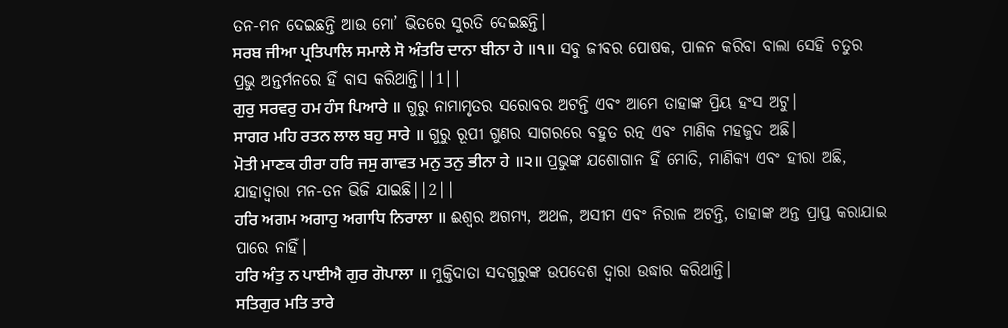ତନ-ମନ ଦେଇଛନ୍ତି ଆଉ ମୋ’ ଭିତରେ ସୁରତି ଦେଇଛନ୍ତି।
ਸਰਬ ਜੀਆ ਪ੍ਰਤਿਪਾਲਿ ਸਮਾਲੇ ਸੋ ਅੰਤਰਿ ਦਾਨਾ ਬੀਨਾ ਹੇ ॥੧॥ ସବୁ ଜୀବର ପୋଷକ, ପାଳନ କରିବା ବାଲା ସେହି ଚତୁର ପ୍ରଭୁ ଅନ୍ତର୍ମନରେ ହିଁ ବାସ କରିଥାନ୍ତି||1||
ਗੁਰੁ ਸਰਵਰੁ ਹਮ ਹੰਸ ਪਿਆਰੇ ॥ ଗୁରୁ ନାମାମୃତର ସରୋବର ଅଟନ୍ତି ଏବଂ ଆମେ ତାହାଙ୍କ ପ୍ରିୟ ହଂସ ଅଟୁ।
ਸਾਗਰ ਮਹਿ ਰਤਨ ਲਾਲ ਬਹੁ ਸਾਰੇ ॥ ଗୁରୁ ରୂପୀ ଗୁଣର ସାଗରରେ ବହୁତ ରତ୍ନ ଏବଂ ମାଣିକ ମହଜୁଦ ଅଛି।
ਮੋਤੀ ਮਾਣਕ ਹੀਰਾ ਹਰਿ ਜਸੁ ਗਾਵਤ ਮਨੁ ਤਨੁ ਭੀਨਾ ਹੇ ॥੨॥ ପ୍ରଭୁଙ୍କ ଯଶୋଗାନ ହିଁ ମୋତି, ମାଣିକ୍ୟ ଏବଂ ହୀରା ଅଛି, ଯାହାଦ୍ୱାରା ମନ-ତନ ଭିଜି ଯାଇଛି||2||
ਹਰਿ ਅਗਮ ਅਗਾਹੁ ਅਗਾਧਿ ਨਿਰਾਲਾ ॥ ଈଶ୍ଵର ଅଗମ୍ୟ, ଅଥଳ, ଅସୀମ ଏବଂ ନିରାଳ ଅଟନ୍ତି, ତାହାଙ୍କ ଅନ୍ତ ପ୍ରାପ୍ତ କରାଯାଇ ପାରେ ନାହିଁ।
ਹਰਿ ਅੰਤੁ ਨ ਪਾਈਐ ਗੁਰ ਗੋਪਾਲਾ ॥ ମୁକ୍ତିଦାତା ସଦଗୁରୁଙ୍କ ଉପଦେଶ ଦ୍ଵାରା ଉଦ୍ଧାର କରିଥାନ୍ତି।
ਸਤਿਗੁਰ ਮਤਿ ਤਾਰੇ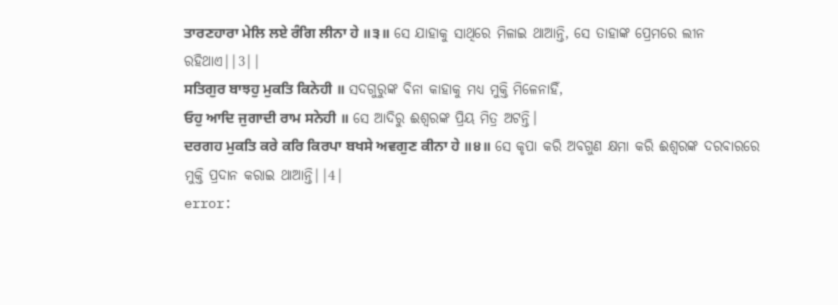ਤਾਰਣਹਾਰਾ ਮੇਲਿ ਲਏ ਰੰਗਿ ਲੀਨਾ ਹੇ ॥੩॥ ସେ ଯାହାକୁ ସାଥିରେ ମିଳାଇ ଥାଆନ୍ତି, ସେ ତାହାଙ୍କ ପ୍ରେମରେ ଲୀନ ରହିଥାଏ||3||
ਸਤਿਗੁਰ ਬਾਝਹੁ ਮੁਕਤਿ ਕਿਨੇਹੀ ॥ ସଦଗୁରୁଙ୍କ ବିନା କାହାକୁ ମଧ୍ୟ ମୁକ୍ତି ମିଳେନାହିଁ,
ਓਹੁ ਆਦਿ ਜੁਗਾਦੀ ਰਾਮ ਸਨੇਹੀ ॥ ସେ ଆଦିରୁ ଈଶ୍ଵରଙ୍କ ପ୍ରିୟ ମିତ୍ର ଅଟନ୍ତି।
ਦਰਗਹ ਮੁਕਤਿ ਕਰੇ ਕਰਿ ਕਿਰਪਾ ਬਖਸੇ ਅਵਗੁਣ ਕੀਨਾ ਹੇ ॥੪॥ ସେ କୃପା କରି ଅବଗୁଣ କ୍ଷମା କରି ଈଶ୍ଵରଙ୍କ ଦରବାରରେ ମୁକ୍ତି ପ୍ରଦାନ କରାଇ ଥାଆନ୍ତି||4|
error: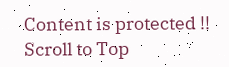Content is protected !!
Scroll to Top